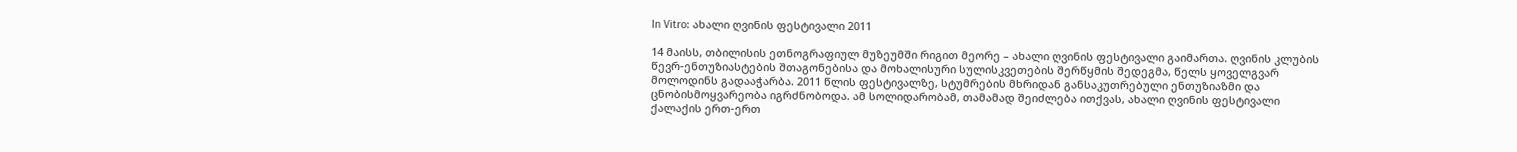In Vitro: ახალი ღვინის ფესტივალი 2011

14 მაისს, თბილისის ეთნოგრაფიულ მუზეუმში რიგით მეორე – ახალი ღვინის ფესტივალი გაიმართა. ღვინის კლუბის წევრ-ენთუზიასტების შთაგონებისა და მოხალისური სულისკვეთების შერწყმის შედეგმა, წელს ყოველგვარ მოლოდინს გადააჭარბა. 2011 წლის ფესტივალზე, სტუმრების მხრიდან განსაკუთრებული ენთუზიაზმი და ცნობისმოყვარეობა იგრძნობოდა. ამ სოლიდარობამ, თამამად შეიძლება ითქვას, ახალი ღვინის ფესტივალი ქალაქის ერთ-ერთ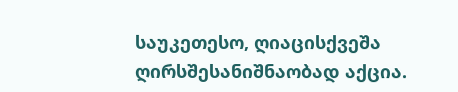საუკეთესო, ღიაცისქვეშა ღირსშესანიშნაობად აქცია.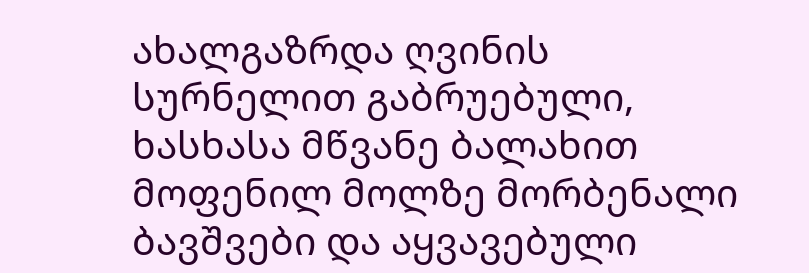ახალგაზრდა ღვინის სურნელით გაბრუებული, ხასხასა მწვანე ბალახით მოფენილ მოლზე მორბენალი ბავშვები და აყვავებული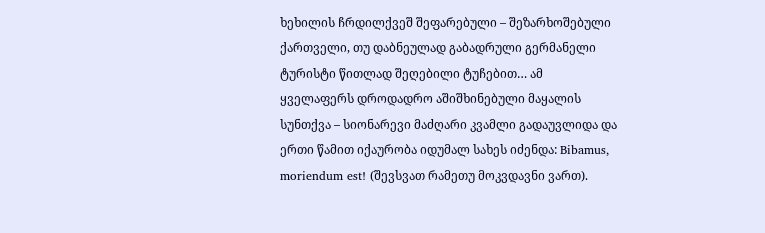ხეხილის ჩრდილქვეშ შეფარებული – შეზარხოშებული ქართველი, თუ დაბნეულად გაბადრული გერმანელი ტურისტი წითლად შეღებილი ტუჩებით… ამ ყველაფერს დროდადრო აშიშხინებული მაყალის სუნთქვა – სიონარევი მაძღარი კვამლი გადაუვლიდა და ერთი წამით იქაურობა იდუმალ სახეს იძენდა: Bibamus, moriendum est! (შევსვათ რამეთუ მოკვდავნი ვართ).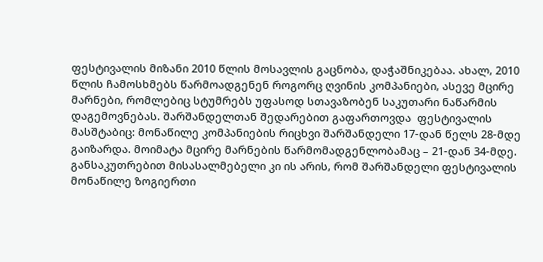ფესტივალის მიზანი 2010 წლის მოსავლის გაცნობა, დაჭაშნიკებაა. ახალ, 2010 წლის ჩამოსხმებს წარმოადგენენ როგორც ღვინის კომპანიები, ასევე მცირე მარნები, რომლებიც სტუმრებს უფასოდ სთავაზობენ საკუთარი ნაწარმის დაგემოვნებას. შარშანდელთან შედარებით გაფართოვდა  ფესტივალის მასშტაბიც: მონაწილე კომპანიების რიცხვი შარშანდელი 17-დან წელს 28-მდე გაიზარდა. მოიმატა მცირე მარნების წარმომადგენლობამაც – 21-დან 34-მდე. განსაკუთრებით მისასალმებელი კი ის არის, რომ შარშანდელი ფესტივალის მონაწილე ზოგიერთი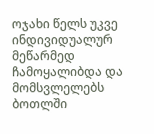ოჯახი წელს უკვე ინდივიდუალურ მეწარმედ ჩამოყალიბდა და მომსვლელებს ბოთლში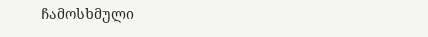ჩამოსხმული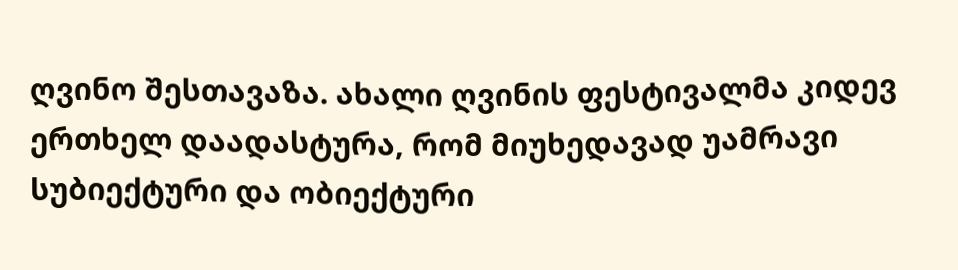ღვინო შესთავაზა. ახალი ღვინის ფესტივალმა კიდევ ერთხელ დაადასტურა, რომ მიუხედავად უამრავი სუბიექტური და ობიექტური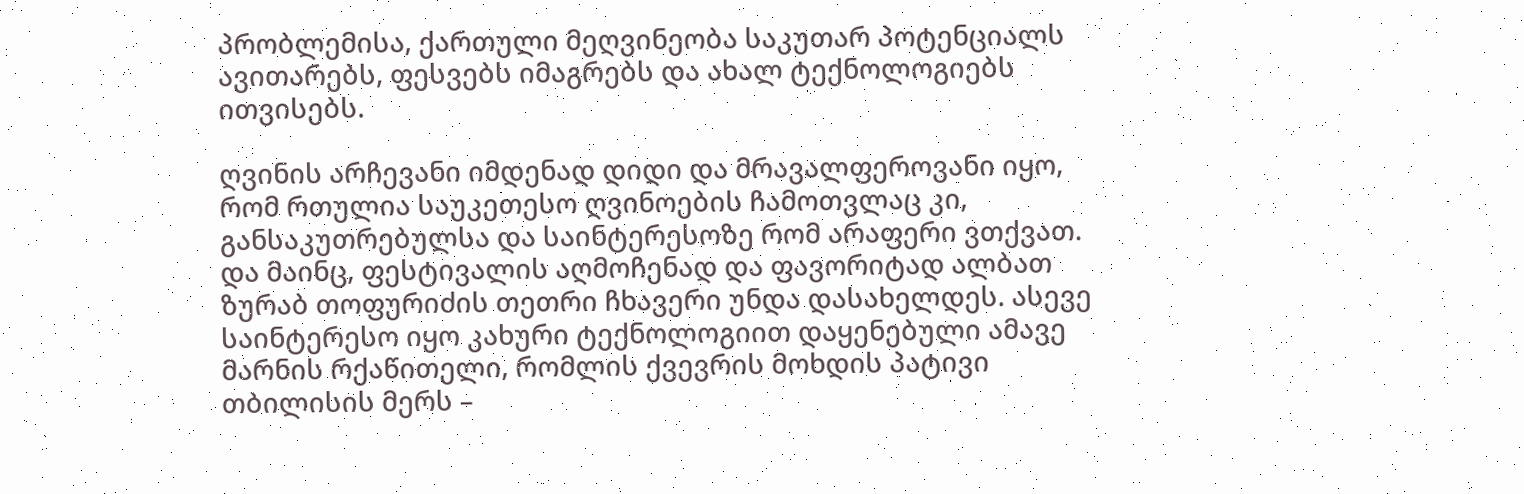პრობლემისა, ქართული მეღვინეობა საკუთარ პოტენციალს ავითარებს, ფესვებს იმაგრებს და ახალ ტექნოლოგიებს ითვისებს.

ღვინის არჩევანი იმდენად დიდი და მრავალფეროვანი იყო, რომ რთულია საუკეთესო ღვინოების ჩამოთვლაც კი, განსაკუთრებულსა და საინტერესოზე რომ არაფერი ვთქვათ. და მაინც, ფესტივალის აღმოჩენად და ფავორიტად ალბათ ზურაბ თოფურიძის თეთრი ჩხავერი უნდა დასახელდეს. ასევე საინტერესო იყო კახური ტექნოლოგიით დაყენებული ამავე მარნის რქაწითელი, რომლის ქვევრის მოხდის პატივი თბილისის მერს –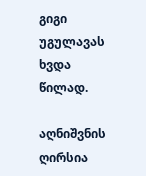გიგი უგულავას ხვდა წილად.

აღნიშვნის ღირსია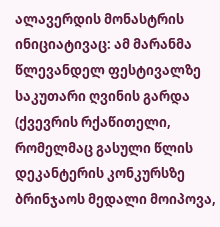ალავერდის მონასტრის ინიციატივაც: ამ მარანმა წლევანდელ ფესტივალზე საკუთარი ღვინის გარდა (ქვევრის რქაწითელი, რომელმაც გასული წლის დეკანტერის კონკურსზე ბრინჯაოს მედალი მოიპოვა,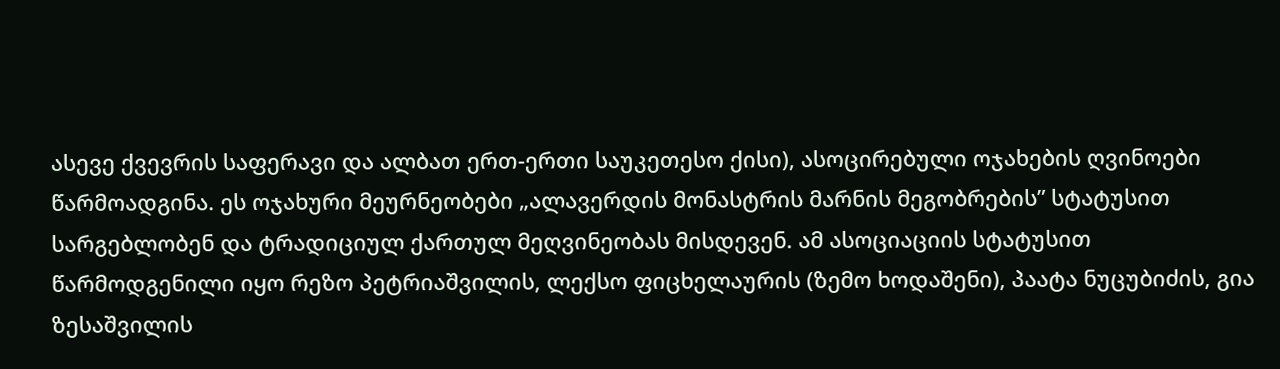ასევე ქვევრის საფერავი და ალბათ ერთ-ერთი საუკეთესო ქისი), ასოცირებული ოჯახების ღვინოები წარმოადგინა. ეს ოჯახური მეურნეობები „ალავერდის მონასტრის მარნის მეგობრების” სტატუსით სარგებლობენ და ტრადიციულ ქართულ მეღვინეობას მისდევენ. ამ ასოციაციის სტატუსით წარმოდგენილი იყო რეზო პეტრიაშვილის, ლექსო ფიცხელაურის (ზემო ხოდაშენი), პაატა ნუცუბიძის, გია ზესაშვილის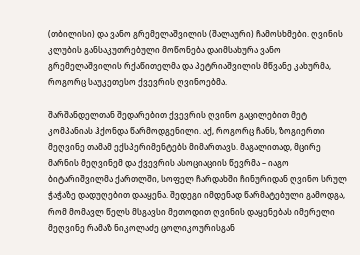(თბილისი) და ვანო გრემელაშვილის (შალაური) ჩამოსხმები. ღვინის კლუბის განსაკუთრებული მოწონება დაიმსახურა ვანო გრემელაშვილის რქაწითელმა და პეტრიაშვილის მწვანე კახურმა, როგორც საუკეთესო ქვევრის ღვინოებმა.

შარშანდელთან შედარებით ქვევრის ღვინო გაცილებით მეტ კომპანიას ჰქონდა წარმოდგენილი. აქ, როგორც ჩანს, ზოგიერთი მეღვინე თამამ ექსპერიმენტებს მიმართავს. მაგალითად, მცირე მარნის მეღვინემ და ქვევრის ასოციაციის წევრმა – იაგო ბიტარიშვილმა ქართლში, სოფელ ჩარდახში ჩინურიდან ღვინო სრულ ჭაჭაზე დადუღებით დააყენა. შედეგი იმდენად წარმატებული გამოდგა, რომ მომავლ წელს მსგავსი მეთოდით ღვინის დაყენებას იმერელი მეღვინე რამაზ ნიკოლაძე ცოლიკოურისგან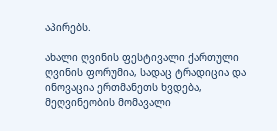აპირებს.

ახალი ღვინის ფესტივალი ქართული ღვინის ფორუმია, სადაც ტრადიცია და ინოვაცია ერთმანეთს ხვდება, მეღვინეობის მომავალი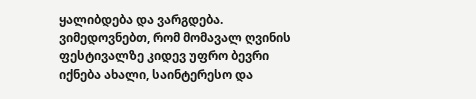ყალიბდება და ვარგდება. ვიმედოვნებთ, რომ მომავალ ღვინის ფესტივალზე კიდევ უფრო ბევრი იქნება ახალი, საინტერესო და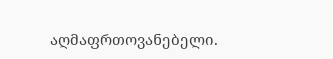აღმაფრთოვანებელი.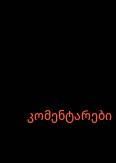კომენტარები